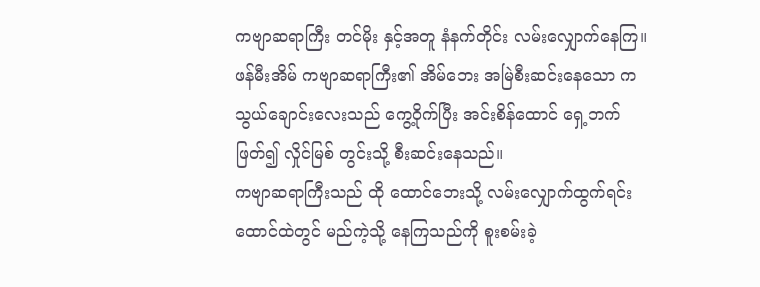ကဗျာဆရာကြီး တင်မိုး နှင့်အတူ နံနက်တိုင်း လမ်းလျှောက်နေကြ။
ဖန်မီးအိမ် ကဗျာဆရာကြီး၏ အိမ်ဘေး အမြဲစီးဆင်းနေသော ကသွယ်ချောင်းလေးသည် ကွေ့ဝိုက်ပြီး အင်းစိန်ထောင် ရှေ့ဘက်ဖြတ်၍ လှိုင်မြစ် တွင်းသို့ စီးဆင်းနေသည်။
ကဗျာဆရာကြီးသည် ထို ထောင်ဘေးသို့ လမ်းလျှောက်ထွက်ရင်း ထောင်ထဲတွင် မည်ကဲ့သို့ နေကြသည်ကို စူးစမ်းခဲ့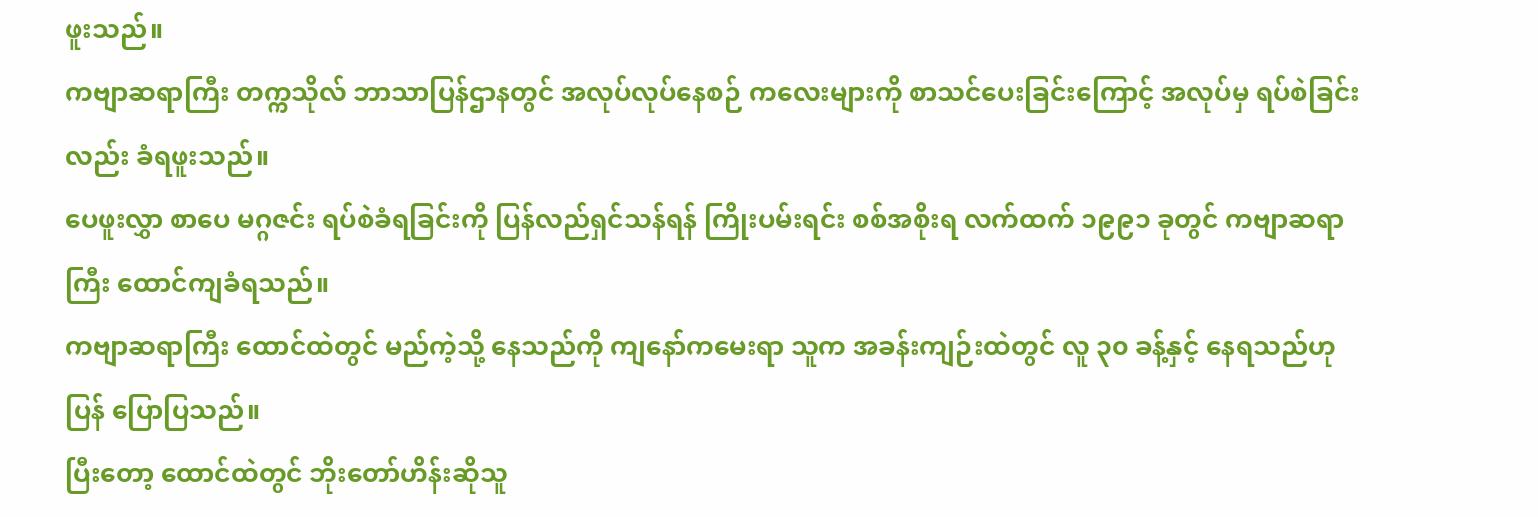ဖူးသည်။
ကဗျာဆရာကြီး တက္ကသိုလ် ဘာသာပြန်ဌာနတွင် အလုပ်လုပ်နေစဉ် ကလေးများကို စာသင်ပေးခြင်းကြောင့် အလုပ်မှ ရပ်စဲခြင်း လည်း ခံရဖူးသည်။
ပေဖူးလွှာ စာပေ မဂ္ဂဇင်း ရပ်စဲခံရခြင်းကို ပြန်လည်ရှင်သန်ရန် ကြိုးပမ်းရင်း စစ်အစိုးရ လက်ထက် ၁၉၉၁ ခုတွင် ကဗျာဆရာကြီး ထောင်ကျခံရသည်။
ကဗျာဆရာကြီး ထောင်ထဲတွင် မည်ကဲ့သို့ နေသည်ကို ကျနော်ကမေးရာ သူက အခန်းကျဉ်းထဲတွင် လူ ၃၀ ခန့်နှင့် နေရသည်ဟု ပြန် ပြောပြသည်။
ပြီးတော့ ထောင်ထဲတွင် ဘိုးတော်ဟိန်းဆိုသူ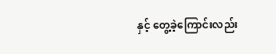နှင့် တွေ့ခဲ့ကြောင်းလည်း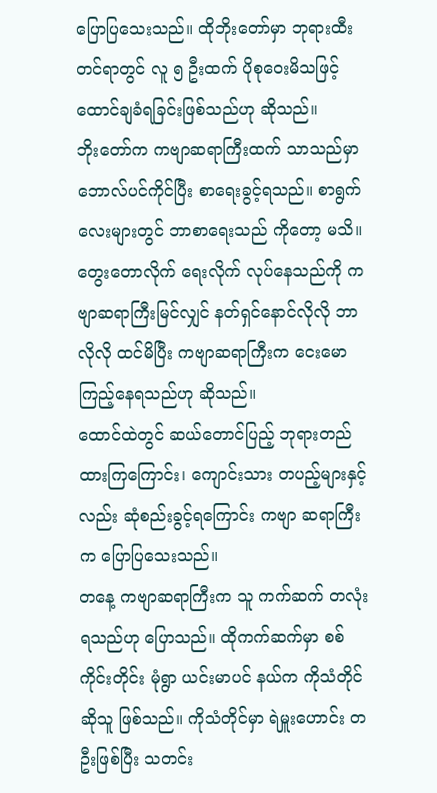ပြောပြသေးသည်။ ထိုဘိုးတော်မှာ ဘုရားထီးတင်ရာတွင် လူ ၅ ဦးထက် ပိုစုဝေးမိသဖြင့် ထောင်ချခံရခြင်းဖြစ်သည်ဟု ဆိုသည်။
ဘိုးတော်က ကဗျာဆရာကြီးထက် သာသည်မှာ ဘောလ်ပင်ကိုင်ပြီး စာရေးခွင့်ရသည်။ စာရွက်လေးများတွင် ဘာစာရေးသည် ကိုတော့ မသိ။ တွေးတောလိုက် ရေးလိုက် လုပ်နေသည်ကို ကဗျာဆရာကြီးမြင်လျှင် နတ်ရှင်နောင်လိုလို ဘာလိုလို ထင်မိပြီး ကဗျာဆရာကြီးက ငေးမောကြည့်နေရသည်ဟု ဆိုသည်။
ထောင်ထဲတွင် ဆယ်တောင်ပြည့် ဘုရားတည်ထားကြကြောင်း၊ ကျောင်းသား တပည့်များနှင့်လည်း ဆုံစည်းခွင့်ရကြောင်း ကဗျာ ဆရာကြီးက ပြောပြသေးသည်။
တနေ့ ကဗျာဆရာကြီးက သူ ကက်ဆက် တလုံးရသည်ဟု ပြောသည်။ ထိုကက်ဆက်မှာ စစ်ကိုင်းတိုင်း မုံရွာ ယင်းမာပင် နယ်က ကိုသံတိုင် ဆိုသူ ဖြစ်သည်။ ကိုသံတိုင်မှာ ရဲမှူးဟောင်း တဦးဖြစ်ပြီး သတင်း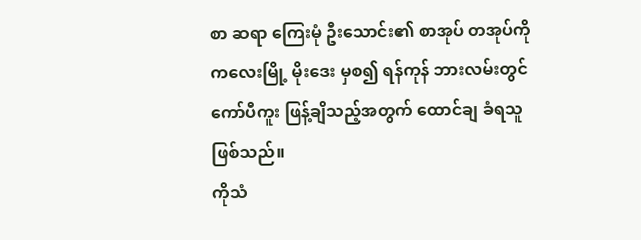စာ ဆရာ ကြေးမုံ ဦးသောင်း၏ စာအုပ် တအုပ်ကို ကလေးမြို့ မိုးဒေး မှစ၍ ရန်ကုန် ဘားလမ်းတွင် ကော်ပီကူး ဖြန့်ချိသည့်အတွက် ထောင်ချ ခံရသူဖြစ်သည်။
ကိုသံ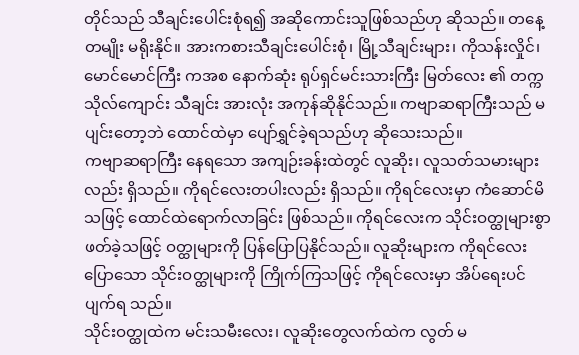တိုင်သည် သီချင်းပေါင်းစုံရ၍ အဆိုကောင်းသူဖြစ်သည်ဟု ဆိုသည်။ တနေ့တမျိုး မရိုးနိုင်။ အားကစားသီချင်းပေါင်းစုံ၊ မြို့သီချင်းများ၊ ကိုသန်းလှိုင်၊ မောင်မောင်ကြီး ကအစ နောက်ဆုံး ရုပ်ရှင်မင်းသားကြီး မြတ်လေး ၏ တက္ကသိုလ်ကျောင်း သီချင်း အားလုံး အကုန်ဆိုနိုင်သည်။ ကဗျာဆရာကြီးသည် မပျင်းတော့ဘဲ ထောင်ထဲမှာ ပျော်ရွှင်ခဲ့ရသည်ဟု ဆိုသေးသည်။
ကဗျာဆရာကြီး နေရသော အကျဉ်းခန်းထဲတွင် လူဆိုး၊ လူသတ်သမားများလည်း ရှိသည်။ ကိုရင်လေးတပါးလည်း ရှိသည်။ ကိုရင်လေးမှာ ကံဆောင်မိသဖြင့် ထောင်ထဲရောက်လာခြင်း ဖြစ်သည်။ ကိုရင်လေးက သိုင်းဝတ္ထုများစွာ ဖတ်ခဲ့သဖြင့် ဝတ္ထုများကို ပြန်ပြောပြနိုင်သည်။ လူဆိုးများက ကိုရင်လေးပြောသော သိုင်းဝတ္ထုများကို ကြိုက်ကြသဖြင့် ကိုရင်လေးမှာ အိပ်ရေးပင် ပျက်ရ သည်။
သိုင်းဝတ္ထုထဲက မင်းသမီးလေး၊ လူဆိုးတွေလက်ထဲက လွတ် မ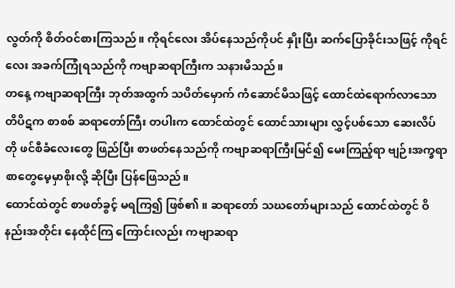လွတ်ကို စိတ်ဝင်စားကြသည်။ ကိုရင်လေး အိပ်နေသည်ကိုပင် နှိုးပြီး ဆက်ပြောခိုင်းသဖြင့် ကိုရင်လေး အခက်ကြုံရသည်ကို ကဗျာဆရာကြီးက သနားမိသည်။
တနေ့ ကဗျာဆရာကြီး ဘုတ်အထွက် သပိတ်မှောက် ကံဆောင်မိသဖြင့် ထောင်ထဲရောက်လာသော တိပိဋက စာစစ် ဆရာတော်ကြီး တပါးက ထောင်ထဲတွင် ထောင်သားများ လွှင့်ပစ်သော ဆေးလိပ်တို ဖင်စီခံလေးတွေ ဖြည်ပြီး စာဖတ်နေသည်ကို ကဗျာဆရာကြီးမြင်၍ မေးကြည့်ရာ ဗျဉ်းအက္ခရာ စာတွေမေ့မှာစိုးလို့ ဆိုပြီး ပြန်ဖြေသည်။
ထောင်ထဲတွင် စာဖတ်ခွင့် မရကြ၍ ဖြစ်၏။ ဆရာတော် သဃတော်များသည် ထောင်ထဲတွင် ဝိနည်းအတိုင်း နေထိုင်ကြ ကြောင်းလည်း ကဗျာဆရာ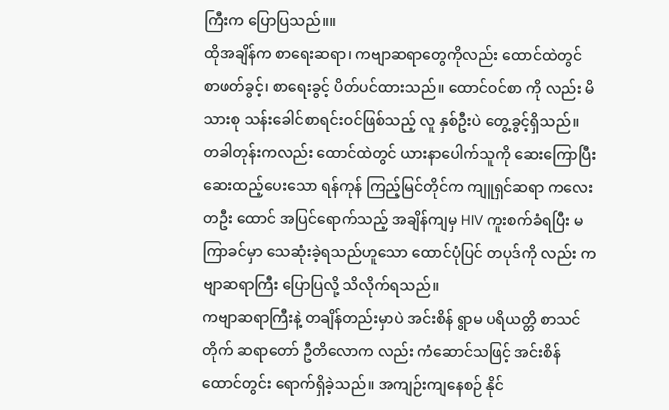ကြီးက ပြောပြသည်။။
ထိုအချိန်က စာရေးဆရာ၊ ကဗျာဆရာတွေကိုလည်း ထောင်ထဲတွင် စာဖတ်ခွင့်၊ စာရေးခွင့် ပိတ်ပင်ထားသည်။ ထောင်ဝင်စာ ကို လည်း မိသားစု သန်းခေါင်စာရင်းဝင်ဖြစ်သည့် လူ နှစ်ဦးပဲ တွေ့ခွင့်ရှိသည်။
တခါတုန်းကလည်း ထောင်ထဲတွင် ယားနာပေါက်သူကို ဆေးကြောပြီး ဆေးထည့်ပေးသော ရန်ကုန် ကြည့်မြင်တိုင်က ကျူရှင်ဆရာ ကလေး တဦး ထောင် အပြင်ရောက်သည့် အချိန်ကျမှ HIV ကူးစက်ခံရပြီး မကြာခင်မှာ သေဆုံးခဲ့ရသည်ဟူသော ထောင်ပုံပြင် တပုဒ်ကို လည်း ကဗျာဆရာကြီး ပြောပြလို့ သိလိုက်ရသည်။
ကဗျာဆရာကြီးနဲ့ တချိန်တည်းမှာပဲ အင်းစိန် ရွာမ ပရိယတ္တိ စာသင်တိုက် ဆရာတော် ဦတိလောက လည်း ကံဆောင်သဖြင့် အင်းစိန် ထောင်တွင်း ရောက်ရှိခဲ့သည်။ အကျဉ်းကျနေစဉ် နိုင်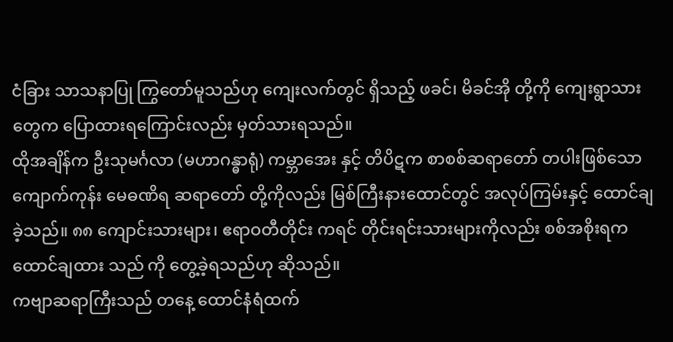ငံခြား သာသနာပြု ကြွတော်မူသည်ဟု ကျေးလက်တွင် ရှိသည့် ဖခင်၊ မိခင်အို တို့ကို ကျေးရွာသားတွေက ပြောထားရကြောင်းလည်း မှတ်သားရသည်။
ထိုအချိန်က ဦးသုမင်္ဂလာ (မဟာဂန္ဓာရုံ) ကမ္ဘာအေး နှင့် တိပိဋက စာစစ်ဆရာတော် တပါးဖြစ်သော ကျောက်ကုန်း မေဓဏိရ ဆရာတော် တို့ကိုလည်း မြစ်ကြီးနားထောင်တွင် အလုပ်ကြမ်းနှင့် ထောင်ချခဲ့သည်။ ၈၈ ကျောင်းသားများ၊ ဧရာဝတီတိုင်း ကရင် တိုင်းရင်းသားများကိုလည်း စစ်အစိုးရက ထောင်ချထား သည် ကို တွေ့ခဲ့ရသည်ဟု ဆိုသည်။
ကဗျာဆရာကြီးသည် တနေ့ ထောင်နံရံထက်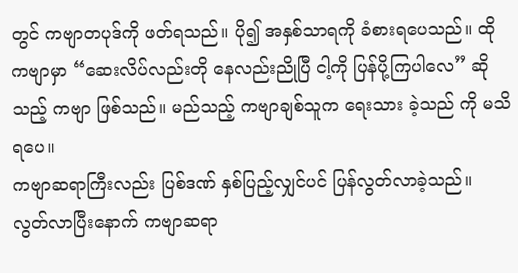တွင် ကဗျာတပုဒ်ကို ဖတ်ရသည်။ ပို၍ အနှစ်သာရကို ခံစားရပေသည်။ ထိုကဗျာမှာ “ဆေးလိပ်လည်းတို နေလည်းညိုပြီ ငါ့ကို ပြန်ပို့ကြပါလေ” ဆိုသည့် ကဗျာ ဖြစ်သည်။ မည်သည့် ကဗျာချစ်သူက ရေးသား ခဲ့သည် ကို မသိရပေ။
ကဗျာဆရာကြီးလည်း ပြစ်ဒဏ် နှစ်ပြည့်လျှင်ပင် ပြန်လွတ်လာခဲ့သည်။ လွတ်လာပြီးနောက် ကဗျာဆရာ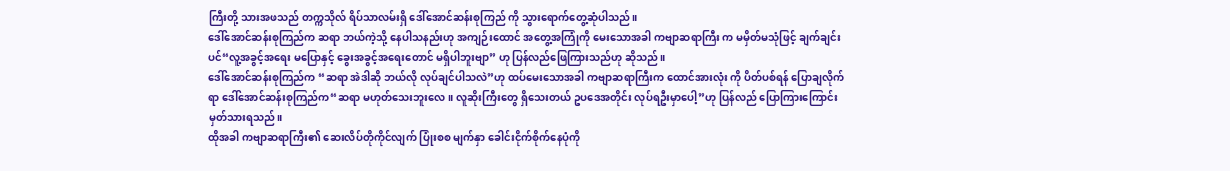ကြီးတို့ သားအဖသည် တက္ကသိုလ် ရိပ်သာလမ်းရှိ ဒေါ်အောင်ဆန်းစုကြည် ကို သွားရောက်တွေ့ဆုံပါသည်။
ဒေါ်အောင်ဆန်းစုကြည်က ဆရာ ဘယ်ကဲ့သို့ နေပါသနည်းဟု အကျဉ်းထောင် အတွေ့အကြုံကို မေးသောအခါ ကဗျာဆရာကြီး က မမှိတ်မသုံဖြင့် ချက်ချင်းပင်“လူ့အခွင့်အရေး မပြောနှင့် ခွေးအခွင့်အရေးတောင် မရှိပါဘူးဗျာ” ဟု ပြန်လည်ဖြေကြားသည်ဟု ဆိုသည်။
ဒေါ်အောင်ဆန်းစုကြည်က “ဆရာ အဲဒါဆို ဘယ်လို လုပ်ချင်ပါသလဲ”ဟု ထပ်မေးသောအခါ ကဗျာဆရာကြီးက ထောင်အားလုံး ကို ပိတ်ပစ်ရန် ပြောချလိုက်ရာ ဒေါ်အောင်ဆန်းစုကြည်က“ဆရာ မဟုတ်သေးဘူးလေ။ လူဆိုးကြီးတွေ ရှိသေးတယ် ဥပဒေအတိုင်း လုပ်ရဦးမှာပေါ့”ဟု ပြန်လည် ပြောကြားကြောင်း မှတ်သားရသည်။
ထိုအခါ ကဗျာဆရာကြီး၏ ဆေးလိပ်တိုကိုင်လျက် ပြုံးစစ မျက်နှာ ခေါင်းငိုက်စိုက်နေပုံကို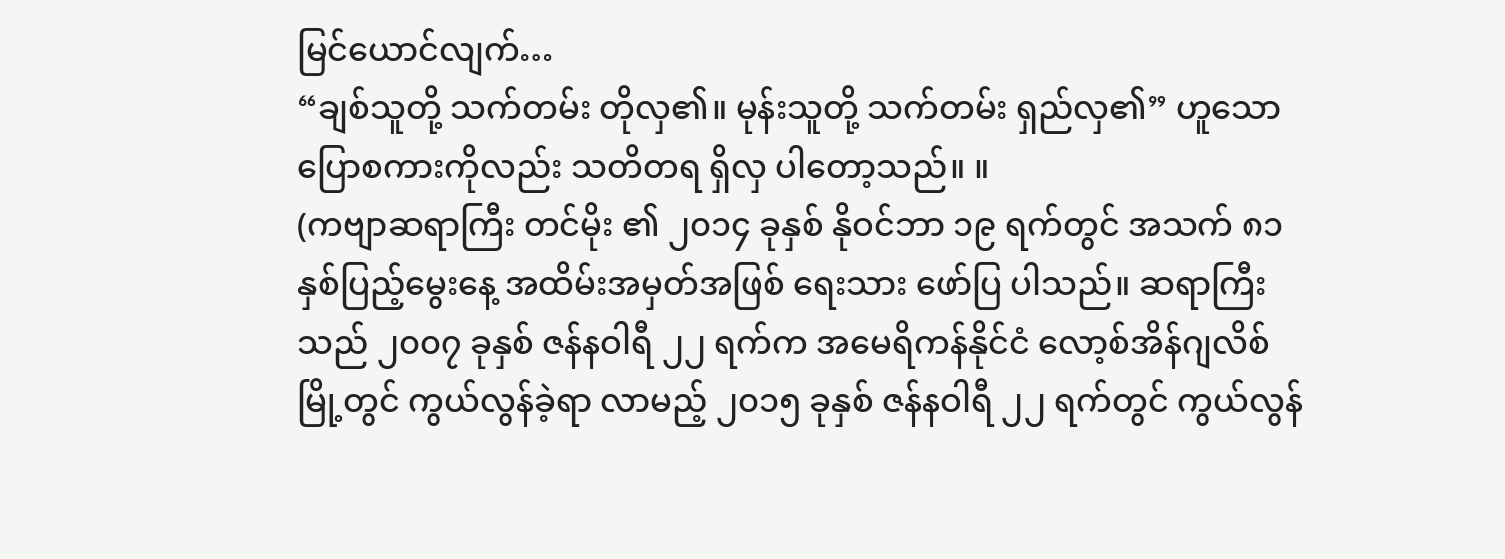မြင်ယောင်လျက်…
“ချစ်သူတို့ သက်တမ်း တိုလှ၏။ မုန်းသူတို့ သက်တမ်း ရှည်လှ၏” ဟူသော ပြောစကားကိုလည်း သတိတရ ရှိလှ ပါတော့သည်။ ။
(ကဗျာဆရာကြီး တင်မိုး ၏ ၂၀၁၄ ခုနှစ် နိုဝင်ဘာ ၁၉ ရက်တွင် အသက် ၈၁ နှစ်ပြည့်မွေးနေ့ အထိမ်းအမှတ်အဖြစ် ရေးသား ဖော်ပြ ပါသည်။ ဆရာကြီးသည် ၂၀၀၇ ခုနှစ် ဇန်နဝါရီ ၂၂ ရက်က အမေရိကန်နိုင်ငံ လော့စ်အိန်ဂျလိစ် မြို့တွင် ကွယ်လွန်ခဲ့ရာ လာမည့် ၂၀၁၅ ခုနှစ် ဇန်နဝါရီ ၂၂ ရက်တွင် ကွယ်လွန်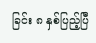ခြင်း ၈ နှစ်ပြည့်ပြီ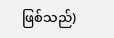ဖြစ်သည်)